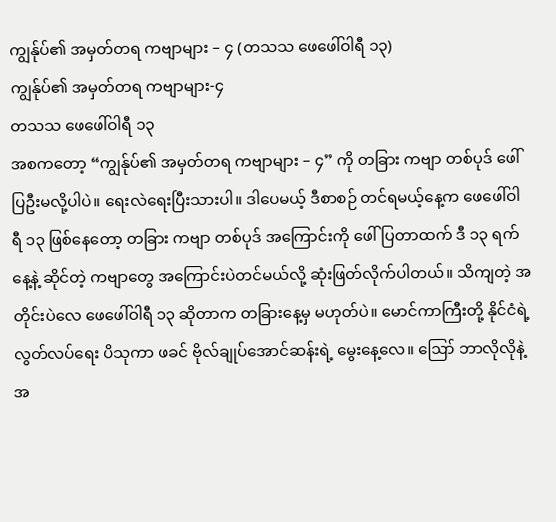ကျွန်ုပ်၏ အမှတ်တရ ကဗျာများ – ၄ (တသသ ဖေဖေါ်ဝါရီ ၁၃)
ကျွန်ုပ်၏ အမှတ်တရ ကဗျာများ-၄
တသသ ဖေဖေါ်ဝါရီ ၁၃
အစကတော့ “ကျွန်ုပ်၏ အမှတ်တရ ကဗျာများ – ၄” ကို တခြား ကဗျာ တစ်ပုဒ် ဖေါ်ပြဦးမလို့ပါပဲ။ ရေးလဲရေးပြီးသားပါ။ ဒါပေမယ့် ဒီစာစဉ် တင်ရမယ့်နေ့က ဖေဖေါ်ဝါရီ ၁၃ ဖြစ်နေတော့ တခြား ကဗျာ တစ်ပုဒ် အကြောင်းကို ဖေါ်ပြတာထက် ဒီ ၁၃ ရက်နေ့နဲ့ ဆိုင်တဲ့ ကဗျာတွေ အကြောင်းပဲတင်မယ်လို့ ဆုံးဖြတ်လိုက်ပါတယ်။ သိကျတဲ့ အတိုင်းပဲလေ ဖေဖေါ်ဝါရီ ၁၃ ဆိုတာက တခြားနေ့မှ မဟုတ်ပဲ။ မောင်ကာကြီးတို့ နိုင်ငံရဲ့ လွတ်လပ်ရေး ပိသုကာ ဖခင် ဗိုလ်ချုပ်အောင်ဆန်းရဲ့ မွေးနေ့လေ။ ဪ ဘာလိုလိုနဲ့ အ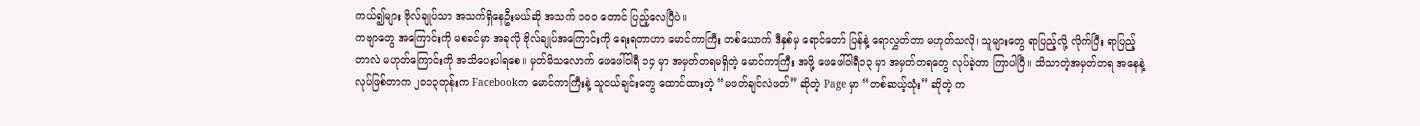ကယ်၍များ ဗိုလ်ချုပ်သာ အသက်ရှိနေဦးမယ်ဆို အသက် ၁၀ဝ တောင် ပြည့်လေပြီပဲ။
ကဗျာတွေ အကြောင်းကို မစခင်မှာ အခုလို ဗိုလ်ချုပ်အကြောင်းကို ရေးရတာဟာ မောင်ကာကြီး တစ်ယောက် ဒီနှစ်မှ ရောင်တော် ပြန်နဲ့ ရောလွှတ်တာ မဟုတ်သလို၊ သူများတွေ ရာပြည့်လို့ လိုက်ပြီး ရာပြည့်တာလဲ မဟုတ်ကြောင်းကို အသိပေးပါရစေ။ မှတ်မိသလောက် ဖေဖေါ်ဝါရီ ၁၄ မှာ အမှတ်တရမရှိတဲ့ မောင်ကာကြီး အဖို့ ဖေဖေါ်ဝါရီ၁၃ မှာ အမှတ်တရတွေ လုပ်ခဲ့တာ ကြာပါပြီ။ သိသာတဲ့အမှတ်တရ အနေနဲ့ လုပ်ဖြစ်တာက ၂၀၁၃တုန်းက Facebookက မောင်ကာကြီးနဲ့ သူငယ်ချင်းတွေ ထောင်ထားတဲ့ “မဖတ်ချင်လဲဖတ်” ဆိုတဲ့ Page မှာ “တစ်ဆယ့်သုံး” ဆိုတဲ့ က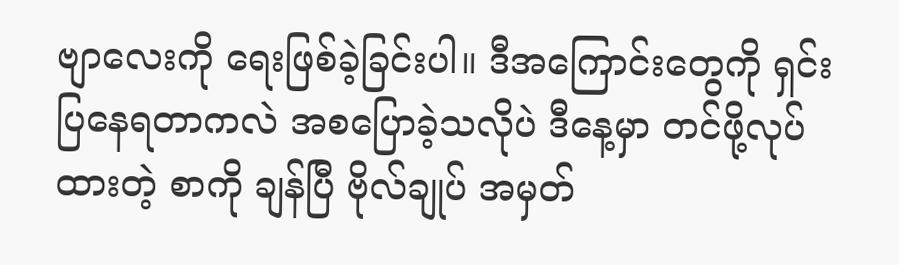ဗျာလေးကို ရေးဖြစ်ခဲ့ခြင်းပါ။ ဒီအကြောင်းတွေကို ရှင်းပြနေရတာကလဲ အစပြောခဲ့သလိုပဲ ဒီနေ့မှာ တင်ဖို့လုပ်ထားတဲ့ စာကို ချန်ပြီ ဗိုလ်ချုပ် အမှတ်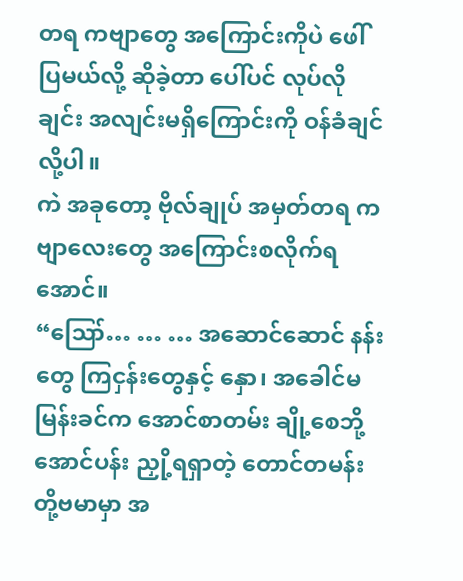တရ ကဗျာတွေ အကြောင်းကိုပဲ ဖေါ်ပြမယ်လို့ ဆိုခဲ့တာ ပေါ်ပင် လုပ်လိုချင်း အလျင်းမရှိကြောင်းကို ဝန်ခံချင်လို့ပါ။
ကဲ အခုတော့ ဗိုလ်ချုပ် အမှတ်တရ ကဗျာလေးတွေ အကြောင်းစလိုက်ရအောင်။
“ဪ… … … အဆောင်ဆောင် နန်းတွေ ကြငှန်းတွေနှင့် နှော၊ အခေါင်မမြန်းခင်က အောင်စာတမ်း ချို့စေဘို့ အောင်ပန်း ညှို့ရရှာတဲ့ တောင်တမန်း တို့ဗမာမှာ အ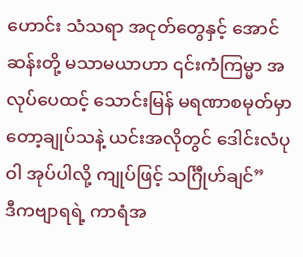ဟောင်း သံသရာ အငုတ်တွေနှင့် အောင်ဆန်းတို့ မသာမယာဟာ ၎င်းကံကြမ္မာ အလုပ်ပေထင့် သောင်းမြန် မရဏာစမုတ်မှာတော့ချုပ်သနဲ့ ယင်းအလိုတွင် ဒေါင်းလံပုဝါ အုပ်ပါလို့ ကျုပ်ဖြင့် သင်္ဂြီုဟ်ချင်”
ဒီကဗျာရရဲ့ ကာရံအ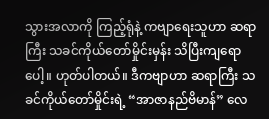သွားအလာကို ကြည့်ရုံနဲ့ ကဗျာရေးသူဟာ ဆရာကြီး သခင်ကိုယ်တော်မှိုင်းမှန်း သိပြီးကျရောပေါ့။ ဟုတ်ပါတယ်။ ဒီကဗျာဟာ ဆရာကြီး သခင်ကိုယ်တော်မှိုင်းရဲ့ “အာဇာနည်ဗိမာန်” လေ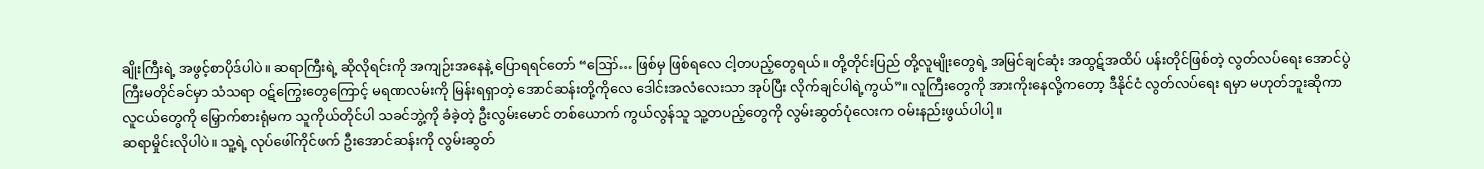ချိုးကြီးရဲ့ အဖွင့်စာပိုဒ်ပါပဲ။ ဆရာကြီးရဲ့ ဆိုလိုရင်းကို အကျဉ်းအနေနဲ့ ပြောရရင်တော် “ဪ… ဖြစ်မှ ဖြစ်ရလေ ငါ့တပည့်တွေရယ်။ တို့တိုင်းပြည် တို့လူမျိုးတွေရဲ့ အမြင်ချင်ဆုံး အထွဋ်အထိပ် ပန်းတိုင်ဖြစ်တဲ့ လွတ်လပ်ရေး အောင်ပွဲကြီးမတိုင်ခင်မှာ သံသရာ ဝဋ်ကြွေးတွေကြောင့် မရဏလမ်းကို မြန်းရရှာတဲ့ အောင်ဆန်းတို့ကိုလေ ဒေါင်းအလံလေးသာ အုပ်ပြီး လိုက်ချင်ပါရဲ့ကွယ်”။ လူကြီးတွေကို အားကိုးနေလို့ကတော့ ဒီနိုင်ငံ လွတ်လပ်ရေး ရမှာ မဟုတ်ဘူးဆိုကာ လူငယ်တွေကို မြှောက်စားရုံမက သူကိုယ်တိုင်ပါ သခင်ဘွဲ့ကို ခံခဲ့တဲ့ ဦးလွမ်းမောင် တစ်ယောက် ကွယ်လွန်သူ သူ့တပည့်တွေကို လွမ်းဆွတ်ပုံလေးက ဝမ်းနည်းဖွယ်ပါပါ့။
ဆရာမှိုင်းလိုပါပဲ။ သူ့ရဲ့ လုပ်ဖေါ်ကိုင်ဖက် ဦးအောင်ဆန်းကို လွမ်းဆွတ်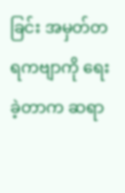ခြင်း အမှတ်တရကဗျာကို ရေးခဲ့တာက ဆရာ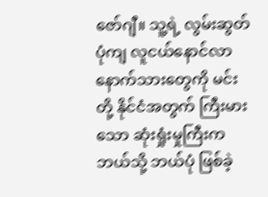ဇော်ဂျီ။ သူ့ရဲ့ လွမ်းဆွတ်ပုံကျ လူငယ်နောင်လာ နောက်သားတွေကို မင်းတို့ နိုင်ငံအတွက် ကြီးမားသော ဆုံးရှုံးမှုကြီးက ဘယ်သို့ ဘယ်ပုံ ဖြစ်ခဲ့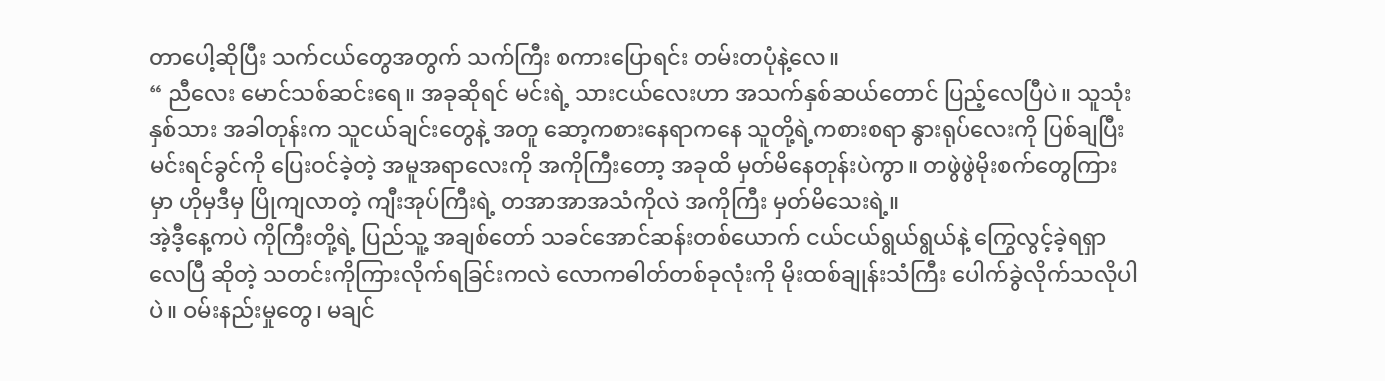တာပေါ့ဆိုပြီး သက်ငယ်တွေအတွက် သက်ကြီး စကားပြောရင်း တမ်းတပုံနဲ့လေ။
“ ညီလေး မောင်သစ်ဆင်းရေ။ အခုဆိုရင် မင်းရဲ့ သားငယ်လေးဟာ အသက်နှစ်ဆယ်တောင် ပြည့်လေပြီပဲ။ သူသုံးနှစ်သား အခါတုန်းက သူငယ်ချင်းတွေနဲ့ အတူ ဆော့ကစားနေရာကနေ သူတို့ရဲ့ကစားစရာ နွားရုပ်လေးကို ပြစ်ချပြီး မင်းရင်ခွင်ကို ပြေးဝင်ခဲ့တဲ့ အမူအရာလေးကို အကိုကြီးတော့ အခုထိ မှတ်မိနေတုန်းပဲကွာ။ တဖွဲဖွဲမိုးစက်တွေကြားမှာ ဟိုမှဒီမှ ပြိုကျလာတဲ့ ကျီးအုပ်ကြီးရဲ့ တအာအာအသံကိုလဲ အကိုကြီး မှတ်မိသေးရဲ့။
အဲ့ဒီ့နေ့ကပဲ ကိုကြီးတို့ရဲ့ ပြည်သူ့ အချစ်တော် သခင်အောင်ဆန်းတစ်ယောက် ငယ်ငယ်ရွယ်ရွယ်နဲ့ ကြွေလွင့်ခဲ့ရရှာလေပြီ ဆိုတဲ့ သတင်းကိုကြားလိုက်ရခြင်းကလဲ လောကဓါတ်တစ်ခုလုံးကို မိုးထစ်ချုန်းသံကြီး ပေါက်ခွဲလိုက်သလိုပါပဲ။ ဝမ်းနည်းမှုတွေ၊ မချင်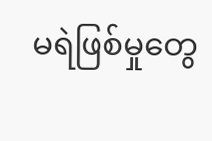မရဲဖြစ်မှုတွေ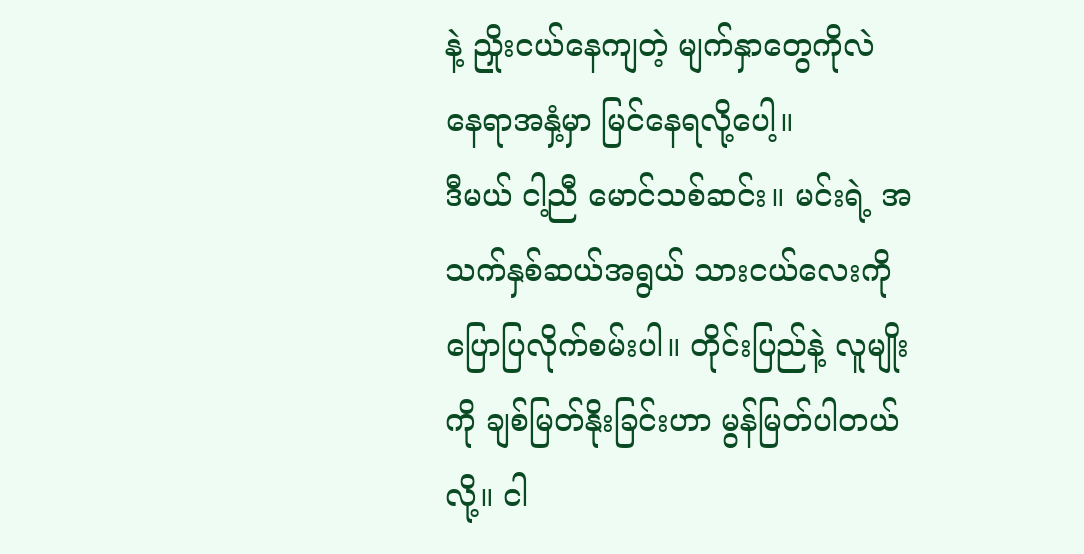နဲ့ ညှိုးငယ်နေကျတဲ့ မျက်နှာတွေကိုလဲ နေရာအနှံ့မှာ မြင်နေရလို့ပေါ့။
ဒီမယ် ငါ့ညီ မောင်သစ်ဆင်း။ မင်းရဲ့ အသက်နှစ်ဆယ်အရွယ် သားငယ်လေးကို ပြောပြလိုက်စမ်းပါ။ တိုင်းပြည်နဲ့ လူမျိုးကို ချစ်မြတ်နိုးခြင်းဟာ မွန်မြတ်ပါတယ်လို့။ ငါ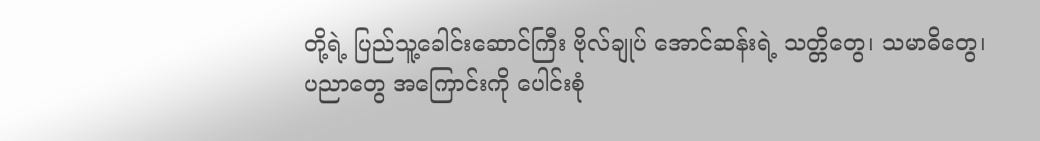တို့ရဲ့ ပြည်သူ့ခေါင်းဆောင်ကြီး ဗိုလ်ချုပ် အောင်ဆန်းရဲ့ သတ္တိတွေ၊ သမာဓိတွေ၊ ပညာတွေ အကြောင်းကို ပေါင်းစုံ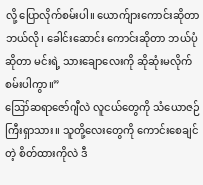လို့ ပြောလိုက်စမ်းပါ။ ယောက်ျားကောင်းဆိုတာ ဘယ်လို၊ ခေါင်းဆောင်း ကောင်းဆိုတာ ဘယ်ပုံ ဆိုတာ မင်းရဲ့ သားချောလေးကို ဆိုဆုံးမလိုက်စမ်းပါကွာ။”
ဪဆရာဇော်ဂျီလဲ လူငယ်တွေကို သံယောဇဉ်ကြီးရှာသား။ သူတို့လေးတွေကို ကောင်းစေချင်တဲ့ စိတ်ထားကိုလဲ ဒီ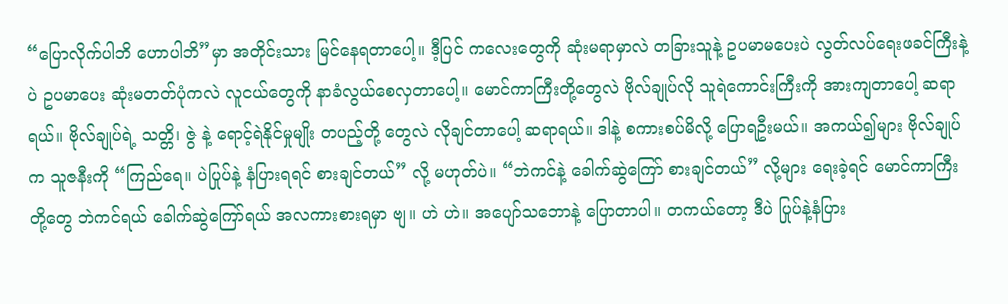“ပြောလိုက်ပါဘိ ဟောပါဘိ”မှာ အတိုင်းသား မြင်နေရတာပေါ့။ ဒီ့ပြင် ကလေးတွေကို ဆုံးမရာမှာလဲ တခြားသူနဲ့ ဥပမာမပေးပဲ လွတ်လပ်ရေးဖခင်ကြီးနဲ့ပဲ ဥပမာပေး ဆုံးမတတ်ပုံကလဲ လူငယ်တွေကို နာခံလွယ်စေလှတာပေါ့။ မောင်ကာကြီးတို့တွေလဲ ဗိုလ်ချုပ်လို သူရဲကောင်းကြီးကို အားကျတာပေါ့ ဆရာရယ်။ ဗိုလ်ချုပ်ရဲ့ သတ္တိ၊ ဇွဲ နဲ့ ရောင့်ရဲနိုင်မှုမျိုး တပည့်တို့ တွေလဲ လိုချင်တာပေါ့ ဆရာရယ်။ ဒါနဲ့ စကားစပ်မိလို့ ပြောရဦးမယ်။ အကယ်၍များ ဗိုလ်ချုပ်က သူဇနီးကို “ကြည်ရေ။ ပဲပြုပ်နဲ့ နံပြားရရင် စားချင်တယ်” လို့ မဟုတ်ပဲ။ “ဘဲကင်နဲ့ ခေါက်ဆွဲကြော် စားချင်တယ်” လို့များ ရေးခဲ့ရင် မောင်ကာကြီး တို့တွေ ဘဲကင်ရယ် ခေါက်ဆွဲကြော်ရယ် အလကားစားရမှာ ဗျ။ ဟဲ ဟဲ။ အပျော်သဘောနဲ့ ပြောတာပါ။ တကယ်တော့ ဒီပဲ ပြုပ်နဲ့နံပြား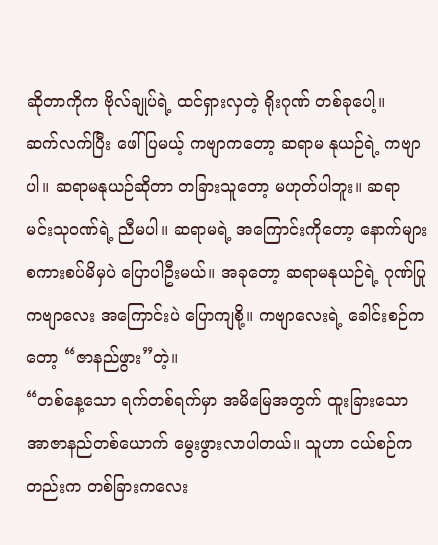ဆိုတာကိုက ဗိုလ်ချုပ်ရဲ့ ထင်ရှားလှတဲ့ ရိုးဂုဏ် တစ်ခုပေါ့။
ဆက်လက်ပြီး ဖေါ်ပြမယ့် ကဗျာကတော့ ဆရာမ နုယဉ်ရဲ့ ကဗျာပါ။ ဆရာမနုယဉ်ဆိုတာ တခြားသူတော့ မဟုတ်ပါဘူး။ ဆရာ မင်းသုဝဏ်ရဲ့ ညီမပါ။ ဆရာမရဲ့ အကြောင်းကိုတော့ နောက်များ စကားစပ်မိမှပဲ ပြောပါဦးမယ်။ အခုတော့ ဆရာမနုယဉ်ရဲ့ ဂုဏ်ပြု ကဗျာလေး အကြောင်းပဲ ပြောကျစို့။ ကဗျာလေးရဲ့ ခေါင်းစဉ်ကတော့ “ဇာနည်ဖွား”တဲ့။
“တစ်နေ့သော ရက်တစ်ရက်မှာ အမိမြေအတွက် ထူးခြားသော အာဇာနည်တစ်ယောက် မွေးဖွားလာပါတယ်။ သူဟာ ငယ်စဉ်ကတည်းက တစ်ခြားကလေး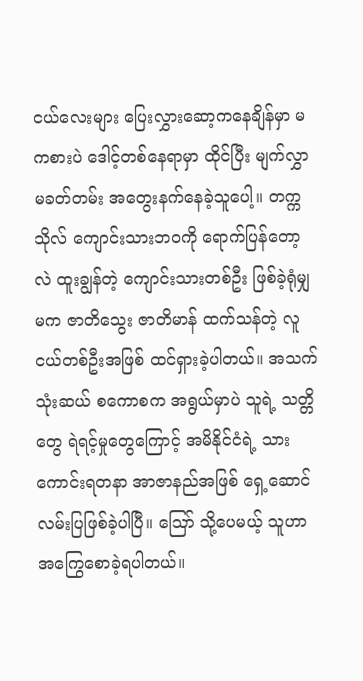ငယ်လေးများ ပြေးလွှားဆော့ကနေချိန်မှာ မကစားပဲ ဒေါင့်တစ်နေရာမှာ ထိုင်ပြီး မျက်လွှာမခတ်တမ်း အတွေးနက်နေခဲ့သူပေါ့။ တက္ကသိုလ် ကျောင်းသားဘဝကို ရောက်ပြန်တော့လဲ ထူးချွန်တဲ့ ကျောင်းသားတစ်ဦး ဖြစ်ခဲ့ရုံမျှမက ဇာတိသွေး ဇာတိမာန် ထက်သန်တဲ့ လူငယ်တစ်ဦးအဖြစ် ထင်ရှားခဲ့ပါတယ်။ အသက်သုံးဆယ် စကောစက အရွယ်မှာပဲ သူရဲ့ သတ္တိတွေ ရဲရင့်မှုတွေကြောင့် အမိနိုင်ငံရဲ့ သားကောင်းရတနာ အာဇာနည်အဖြစ် ရှေ့ဆောင် လမ်းပြဖြစ်ခဲ့ပါပြီ။ ဪ သို့ပေမယ့် သူဟာ အကြွေစောခဲ့ရပါတယ်။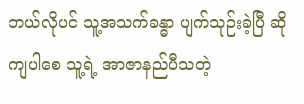ဘယ်လိုပင် သူ့အသက်ခန္ဓာ ပျက်သုဉ်းခဲ့ပြီ ဆိုကျပါစေ သူ့ရဲ့ အာဇာနည်ပီသတဲ့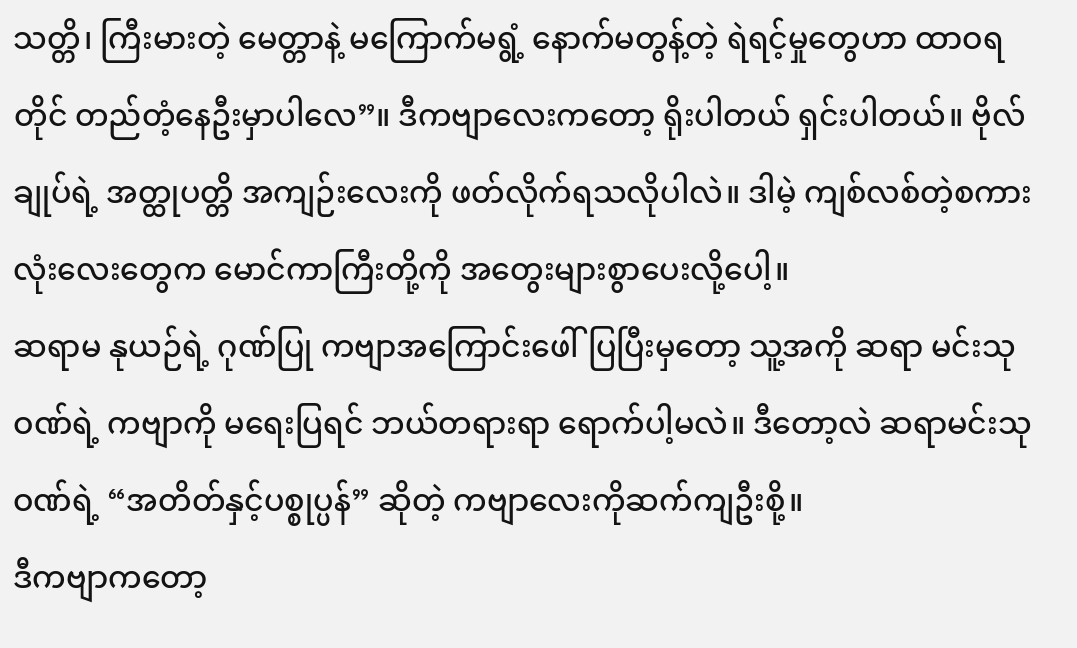သတ္တိ၊ ကြီးမားတဲ့ မေတ္တာနဲ့ မကြောက်မရွံ့ နောက်မတွန့်တဲ့ ရဲရင့်မှုတွေဟာ ထာဝရတိုင် တည်တံ့နေဦးမှာပါလေ”။ ဒီကဗျာလေးကတော့ ရိုးပါတယ် ရှင်းပါတယ်။ ဗိုလ်ချုပ်ရဲ့ အတ္ထုပတ္တိ အကျဉ်းလေးကို ဖတ်လိုက်ရသလိုပါလဲ။ ဒါမဲ့ ကျစ်လစ်တဲ့စကားလုံးလေးတွေက မောင်ကာကြီးတို့ကို အတွေးများစွာပေးလို့ပေါ့။
ဆရာမ နုယဉ်ရဲ့ ဂုဏ်ပြု ကဗျာအကြောင်းဖေါ်ပြပြီးမှတော့ သူ့အကို ဆရာ မင်းသုဝဏ်ရဲ့ ကဗျာကို မရေးပြရင် ဘယ်တရားရာ ရောက်ပါ့မလဲ။ ဒီတော့လဲ ဆရာမင်းသုဝဏ်ရဲ့ “အတိတ်နှင့်ပစ္စုပ္ပန်” ဆိုတဲ့ ကဗျာလေးကိုဆက်ကျဦးစို့။
ဒီကဗျာကတော့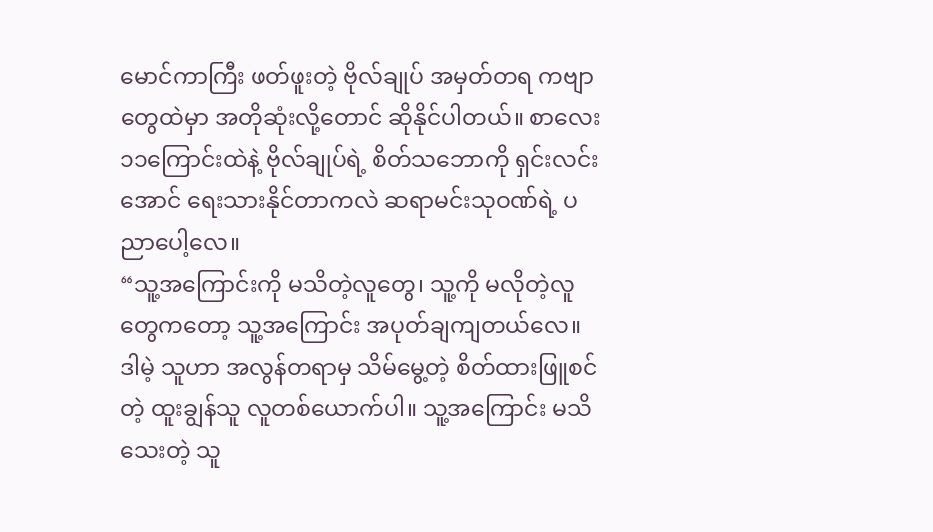မောင်ကာကြီး ဖတ်ဖူးတဲ့ ဗိုလ်ချုပ် အမှတ်တရ ကဗျာတွေထဲမှာ အတိုဆုံးလို့တောင် ဆိုနိုင်ပါတယ်။ စာလေး ၁၁ကြောင်းထဲနဲ့ ဗိုလ်ချုပ်ရဲ့ စိတ်သဘောကို ရှင်းလင်းအောင် ရေးသားနိုင်တာကလဲ ဆရာမင်းသုဝဏ်ရဲ့ ပညာပေါ့လေ။
“သူ့အကြောင်းကို မသိတဲ့လူတွေ၊ သူ့ကို မလိုတဲ့လူတွေကတော့ သူ့အကြောင်း အပုတ်ချကျတယ်လေ။ ဒါမဲ့ သူဟာ အလွန်တရာမှ သိမ်မွေ့တဲ့ စိတ်ထားဖြူစင်တဲ့ ထူးချွန်သူ လူတစ်ယောက်ပါ။ သူ့အကြောင်း မသိသေးတဲ့ သူ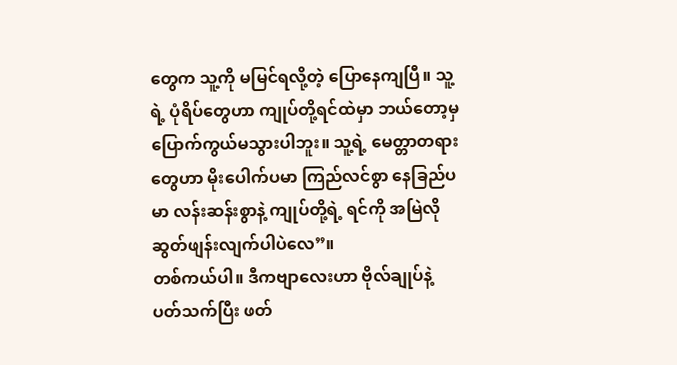တွေက သူ့ကို မမြင်ရလို့တဲ့ ပြောနေကျပြီ။ သူ့ရဲ့ ပုံရိပ်တွေဟာ ကျုပ်တို့ရင်ထဲမှာ ဘယ်တော့မှ ပြောက်ကွယ်မသွားပါဘူး။ သူ့ရဲ့ မေတ္တာတရားတွေဟာ မိုးပေါက်ပမာ ကြည်လင်စွာ နေခြည်ပမာ လန်းဆန်းစွာနဲ့ ကျုပ်တို့ရဲ့ ရင်ကို အမြဲလို ဆွတ်ဖျန်းလျက်ပါပဲလေ”။
တစ်ကယ်ပါ။ ဒီကဗျာလေးဟာ ဗိုလ်ချုပ်နဲ့ ပတ်သက်ပြီး ဖတ်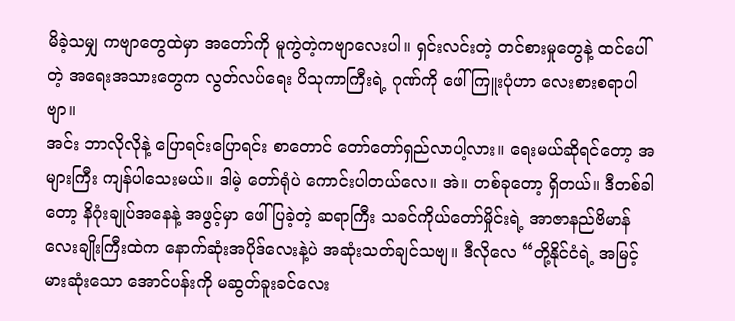မိခဲ့သမျှ ကဗျာတွေထဲမှာ အတော်ကို မူကွဲတဲ့ကဗျာလေးပါ။ ရှင်းလင်းတဲ့ တင်စားမှုတွေနဲ့ ထင်ပေါ်တဲ့ အရေးအသားတွေက လွတ်လပ်ရေး ပိသုကာကြီးရဲ့ ဂုဏ်ကို ဖေါ်ကြူးပုံဟာ လေးစားစရာပါဗျာ။
အင်း ဘာလိုလိုနဲ့ ပြောရင်းပြောရင်း စာတောင် တော်တော်ရှည်လာပါ့လား။ ရေးမယ်ဆိုရင်တော့ အများကြီး ကျန်ပါသေးမယ်။ ဒါမဲ့ တော်ရုံပဲ ကောင်းပါတယ်လေ။ အဲ။ တစ်ခုတော့ ရှိတယ်။ ဒီတစ်ခါတော့ နိဂုံးချုပ်အနေနဲ့ အဖွင့်မှာ ဖေါ်ပြခဲ့တဲ့ ဆရာကြီး သခင်ကိုယ်တော်မှိုင်းရဲ့ အာဇာနည်ဗိမာန် လေးချိုးကြီးထဲက နောက်ဆုံးအပိုဒ်လေးနဲ့ပဲ အဆုံးသတ်ချင်သဗျ။ ဒီလိုလေ “တို့နိုင်ငံရဲ့ အမြင့်မားဆုံးသော အောင်ပန်းကို မဆွတ်ခူးခင်လေး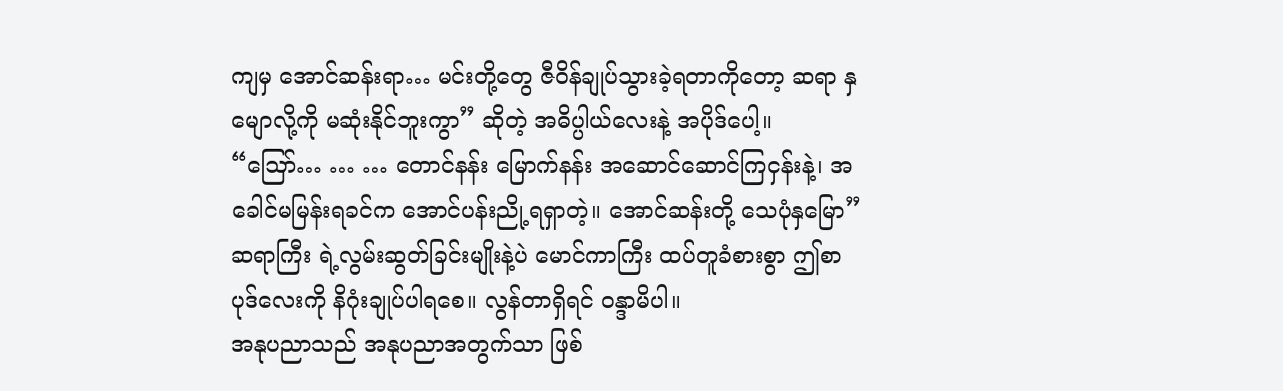ကျမှ အောင်ဆန်းရာ… မင်းတို့တွေ ဇီဝိန်ချုပ်သွားခဲ့ရတာကိုတော့ ဆရာ နှမျောလို့ကို မဆုံးနိုင်ဘူးကွာ” ဆိုတဲ့ အဓိပ္ပါယ်လေးနဲ့ အပိုဒ်ပေါ့။
“ဪ… … … တောင်နန်း မြောက်နန်း အဆောင်ဆောင်ကြငှန်းနဲ့၊ အခေါင်မမြန်းရခင်က အောင်ပန်းညို့ရရှာတဲ့။ အောင်ဆန်းတို့ သေပုံနှမြော”
ဆရာကြီး ရဲ့လွမ်းဆွတ်ခြင်းမျိုးနဲ့ပဲ မောင်ကာကြီး ထပ်တူခံစားစွာ ဤစာပုဒ်လေးကို နိဂုံးချုပ်ပါရစေ။ လွန်တာရှိရင် ဝန္ဒာမိပါ။
အနုပညာသည် အနုပညာအတွက်သာ ဖြစ်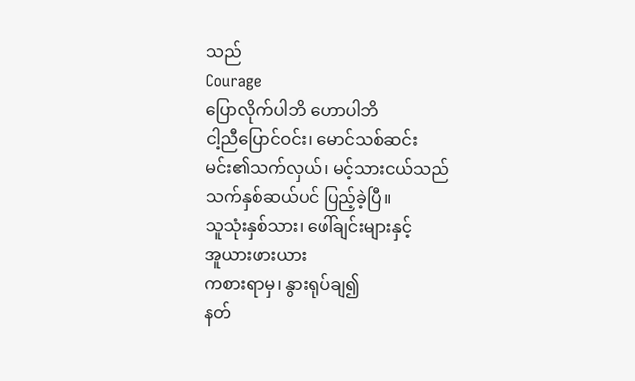သည်
Courage
ပြောလိုက်ပါဘိ ဟောပါဘိ
ငါ့ညီပြောင်ဝင်း၊ မောင်သစ်ဆင်း
မင်း၏သက်လှယ်၊ မင့်သားငယ်သည်
သက်နှစ်ဆယ်ပင် ပြည့်ခဲ့ပြီ။
သူသုံးနှစ်သား၊ ဖေါ်ချင်းများနှင့်
အူယားဖားယား
ကစားရာမှ၊ နွားရုပ်ချ၍
နတ်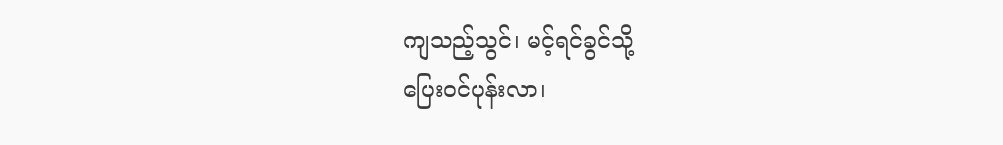ကျသည့်သွင်၊ မင့်ရင်ခွင်သို့
ပြေးဝင်ပုန်းလာ၊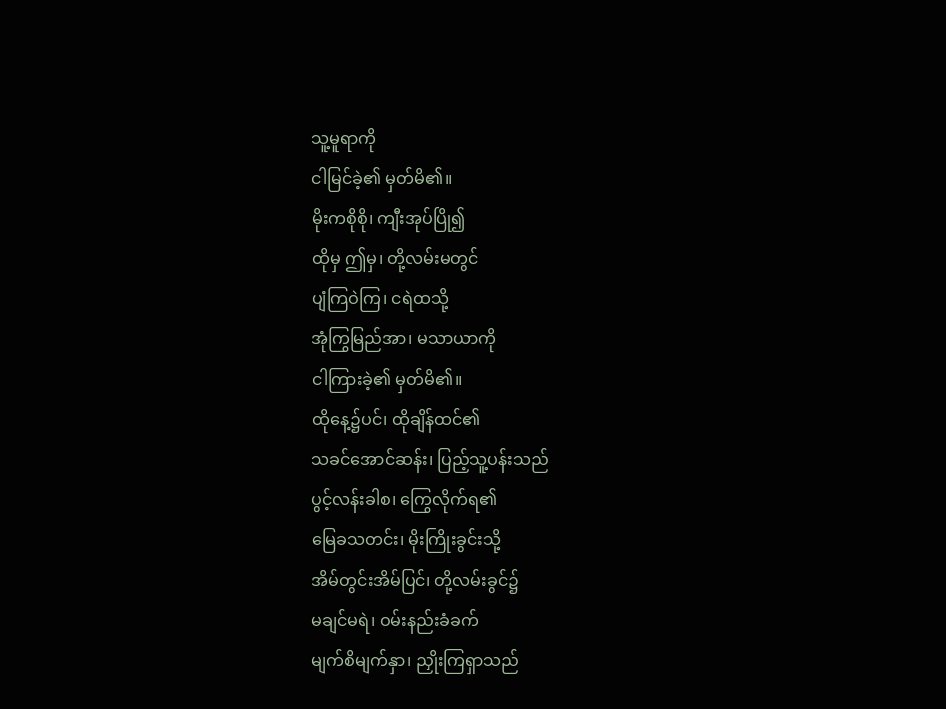သူ့မူရာကို
ငါမြင်ခဲ့၏ မှတ်မိ၏။
မိုးကစိုစို၊ ကျီးအုပ်ပြို၍
ထိုမှ ဤမှ၊ တို့လမ်းမတွင်
ပျံကြဝဲကြ၊ ငရဲထသို့
အုံကြွမြည်အာ၊ မသာယာကို
ငါကြားခဲ့၏ မှတ်မိ၏။
ထိုနေ့၌ပင်၊ ထိုချိန်ထင်၏
သခင်အောင်ဆန်း၊ ပြည့်သူ့ပန်းသည်
ပွင့်လန်းခါစ၊ ကြွေလိုက်ရ၏
မြေခသတင်း၊ မိုးကြိုးခွင်းသို့
အိမ်တွင်းအိမ်ပြင်၊ တို့လမ်းခွင်၌
မချင်မရဲ၊ ဝမ်းနည်းခံခက်
မျက်စိမျက်နှာ၊ ညှိုးကြရှာသည်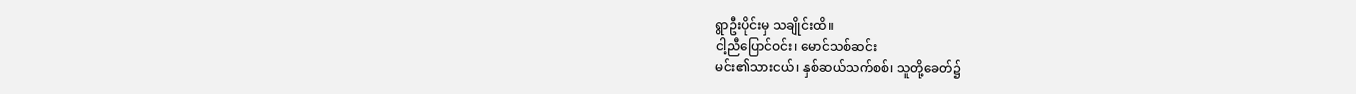ရွာဦးပိုင်းမှ သချိုင်းထိ။
ငါ့ညီပြောင်ဝင်း၊ မောင်သစ်ဆင်း
မင်း၏သားငယ်၊ နှစ်ဆယ်သက်စစ်၊ သူတို့ခေတ်၌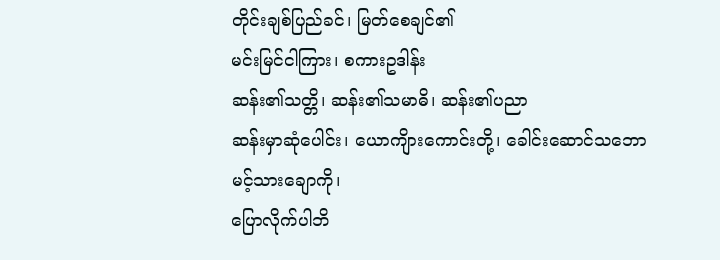တိုင်းချစ်ပြည်ခင်၊ မြတ်စေချင်၏
မင်းမြင်ငါကြား၊ စကားဥဒါန်း
ဆန်း၏သတ္တိ၊ ဆန်း၏သမာဓိ၊ ဆန်း၏ပညာ
ဆန်းမှာဆုံပေါင်း၊ ယောကျိားကောင်းတို့၊ ခေါင်းဆောင်သဘော
မင့်သားချောကို၊
ပြောလိုက်ပါဘိ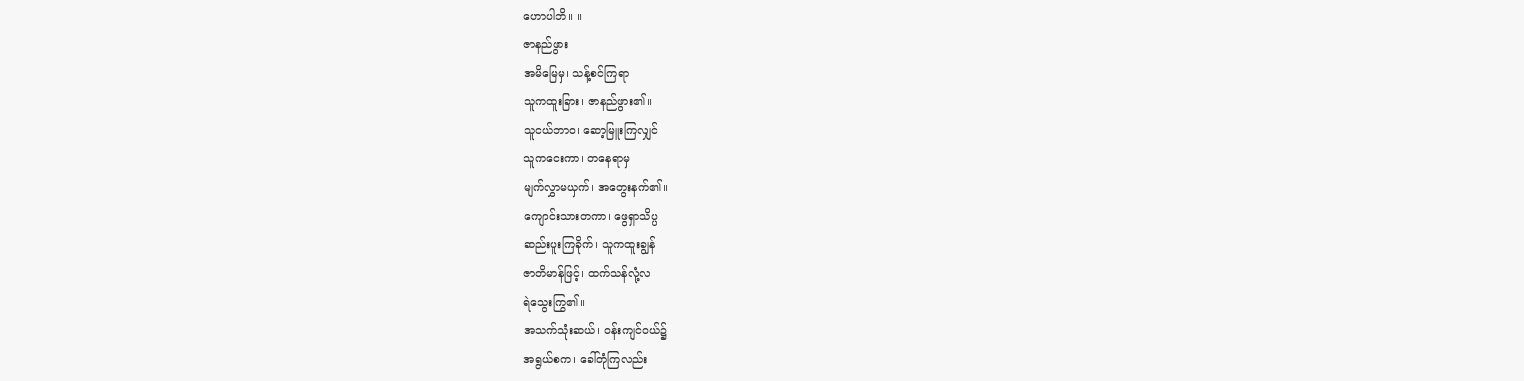ဟောပါဘိ။ ။
ဇာနည်ဖွား
အမိမြေမှ၊ သန့်စင်ကြရာ
သူကထူးခြား၊ ဇာနည်ဖွား၏။
သူငယ်ဘာဝ၊ ဆော့မြူးကြလျှင်
သူကငေးကာ၊ တနေရာမှ
မျက်လွှာမယှက်၊ အတွေးနက်၏။
ကျောင်းသားတကာ၊ ဖွေရှာသိပ္ပ
ဆည်းပူးကြခိုက်၊ သူကထူးချွန်
ဇာတိမာန်ဖြင့်၊ ထက်သန်လုံ့လ
ရဲသွေးကြွ၏။
အသက်သုံးဆယ်၊ ဝန်းကျင်ဝယ်၌
အရွယ်စက၊ ခေါ်တုံကြလည်း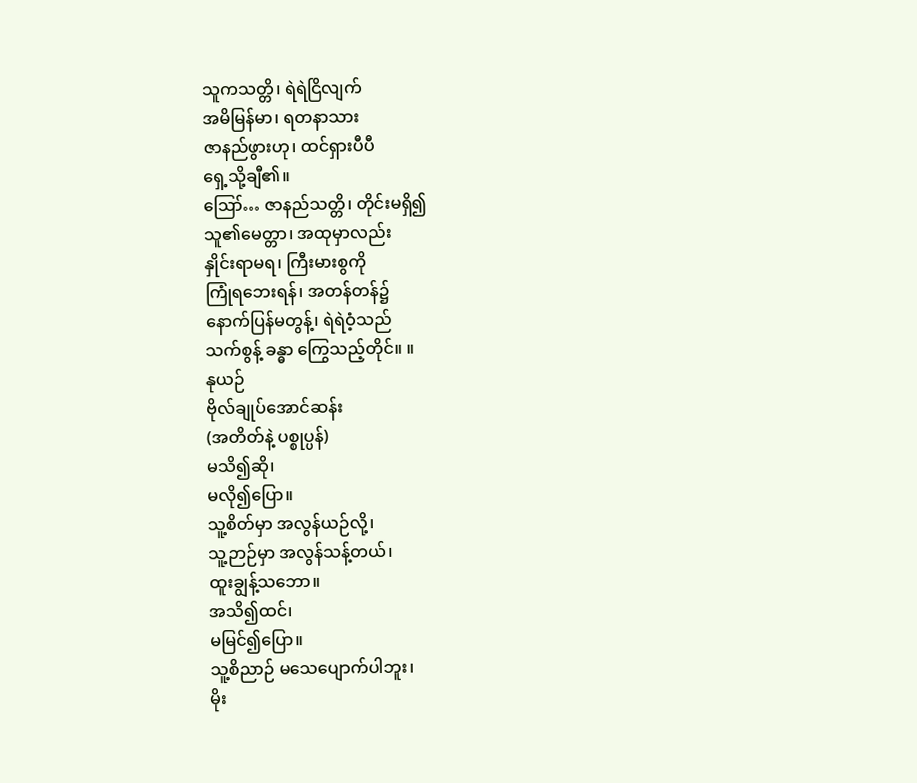သူကသတ္တိ၊ ရဲရဲငြိလျက်
အမိမြန်မာ၊ ရတနာသား
ဇာနည်ဖွားဟု၊ ထင်ရှားပီပီ
ရှေ့သို့ချီ၏။
ဪ… ဇာနည်သတ္တိ၊ တိုင်းမရှိ၍
သူ၏မေတ္တာ၊ အထုမှာလည်း
နှိုင်းရာမရ၊ ကြီးမားစွကို
ကြုံရဘေးရန်၊ အတန်တန်၌
နောက်ပြန်မတွန့်၊ ရဲရဲဝံ့သည်
သက်စွန့် ခန္ဓာ ကြွေသည့်တိုင်။ ။
နုယဉ်
ဗိုလ်ချုပ်အောင်ဆန်း
(အတိတ်နဲ့ ပစ္စုပ္ပန်)
မသိ၍ဆို၊
မလို၍ပြော။
သူ့စိတ်မှာ အလွန်ယဉ်လို့၊
သူ့ဉာဉ်မှာ အလွန်သန့်တယ်၊
ထူးချွန့်သဘော။
အသိ၍ထင်၊
မမြင်၍ပြော။
သူ့စိညာဉ် မသေပျောက်ပါဘူး၊
မိုး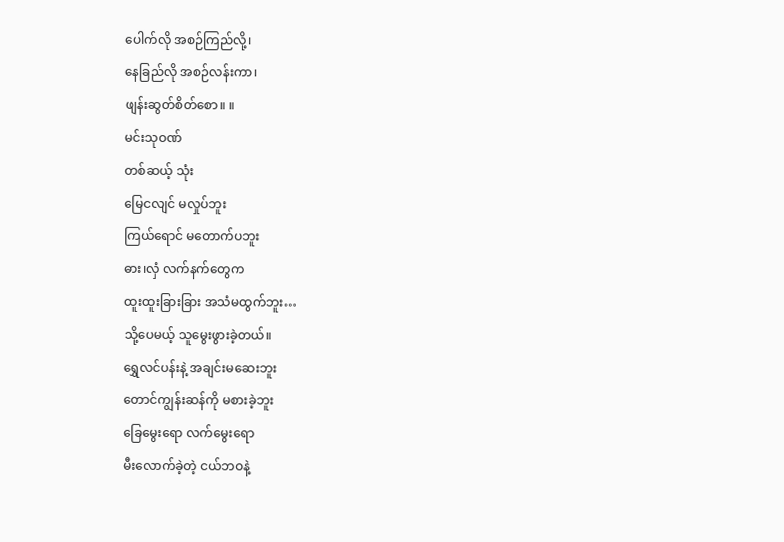ပေါက်လို အစဉ်ကြည်လို့၊
နေခြည်လို အစဉ်လန်းကာ၊
ဖျန်းဆွတ်စိတ်စော။ ။
မင်းသုဝဏ်
တစ်ဆယ့် သုံး
မြေငလျင် မလှုပ်ဘူး
ကြယ်ရောင် မတောက်ပဘူး
ဓား၊လှံ လက်နက်တွေက
ထူးထူးခြားခြား အသံမထွက်ဘူး…
သို့ပေမယ့် သူမွေးဖွားခဲ့တယ်။
ရွှေလင်ပန်းနဲ့ အချင်းမဆေးဘူး
တောင်ကျွန်းဆန်ကို မစားခဲ့ဘူး
ခြေမွေးရော လက်မွေးရော
မီးလောက်ခဲ့တဲ့ ငယ်ဘဝနဲ့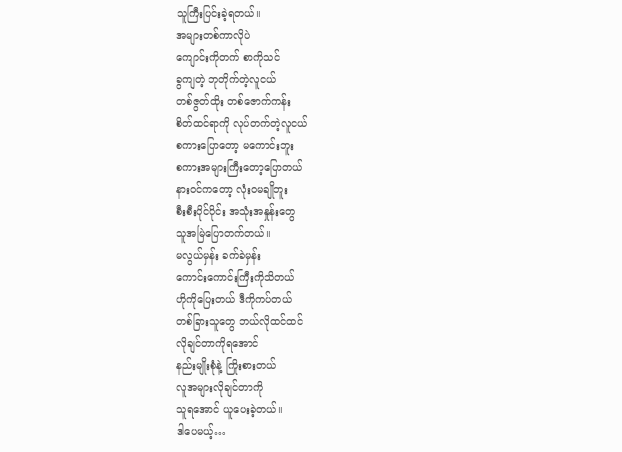သူကြီးပြင်းခဲ့ရတယ်။
အများတစ်ကာလိုပဲ
ကျောင်းကိုတက် စာကိုသင်
ခွကျတဲ့ ဘုတိုက်တဲ့လူငယ်
တစ်ဇွတ်ထိုး တစ်ဇောက်ကန်း
စိတ်ထင်ရာကို လုပ်တက်တဲ့လူငယ်
စကားပြောတော့ မကောင်းဘူး
စကားအများကြီးတော့ပြောတယ်
နားဝင်ကတော့ လုံးဝမချိုဘူး
စီးစီးပိုင်ပိုင်း အသုံးအနှုန်းတွေ
သူအမြဲပြောတက်တယ်။
မလွယ်မှန်း ခက်ခဲမှန်း
ကောင်းကောင်းကြီးကိုသိတယ်
ဟိုကိုပြေးတယ် ဒီကိုကပ်တယ်
တစ်ခြားသူတွေ ဘယ်လိုထင်ထင်
လိုချင်တာကိုရအောင်
နည်းမျိုးစုံနဲ့ ကြိုးစားတယ်
လူအများလိုချင်တာကို
သူရအောင် ယူပေးခဲ့တယ်။
ဒါပေမယ့်…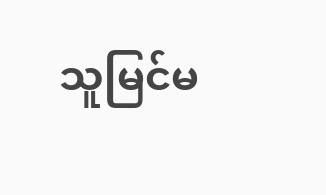သူမြင်မ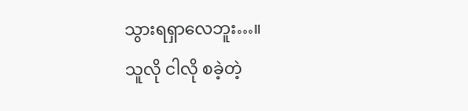သွားရရှာလေဘူး…။
သူလို ငါလို စခဲ့တဲ့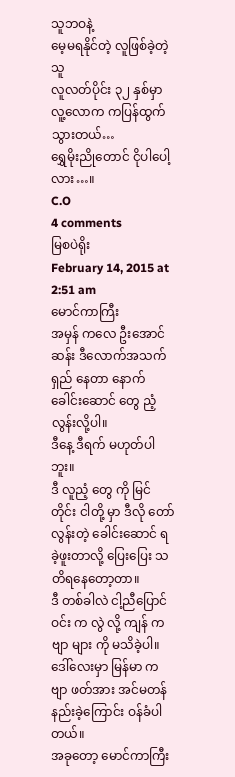သူဘဝနဲ့
မေ့မရနိုင်တဲ့ လူဖြစ်ခဲ့တဲ့သူ
လူလတ်ပိုင်း ၃၂ နှစ်မှာ
လူ့လောက ကပြန်ထွက်သွားတယ်…
ရွှေမိုးညိုတောင် ငိုပါပေါ့လား…။
C.O
4 comments
မြစပဲရိုး
February 14, 2015 at 2:51 am
မောင်ကာကြီး
အမှန် ကလေ ဦးအောင်ဆန်း ဒီလောက်အသက်ရှည် နေတာ နောက် ခေါင်းဆောင် တွေ ညံ့လွန်းလို့ပါ။
ဒီနေ့ ဒီရက် မဟုတ်ပါဘူး။
ဒီ လူညံ့ တွေ ကို မြင်တိုင်း ငါတို့ မှာ ဒီလို တော်လွန်းတဲ့ ခေါင်းဆောင် ရခဲ့ဖူးတာလို့ ပြေးပြေး သတိရနေတော့တာ။
ဒီ တစ်ခါလဲ ငါ့ညီပြောင်ဝင်း က လွဲ လို့ ကျန် ကဗျာ များ ကို မသိခဲ့ပါ။
ဒေါ်လေးမှာ မြန်မာ ကဗျာ ဖတ်အား အင်မတန်နည်းခဲ့ကြောင်း ဝန်ခံပါတယ်။
အခုတော့ မောင်ကာကြီး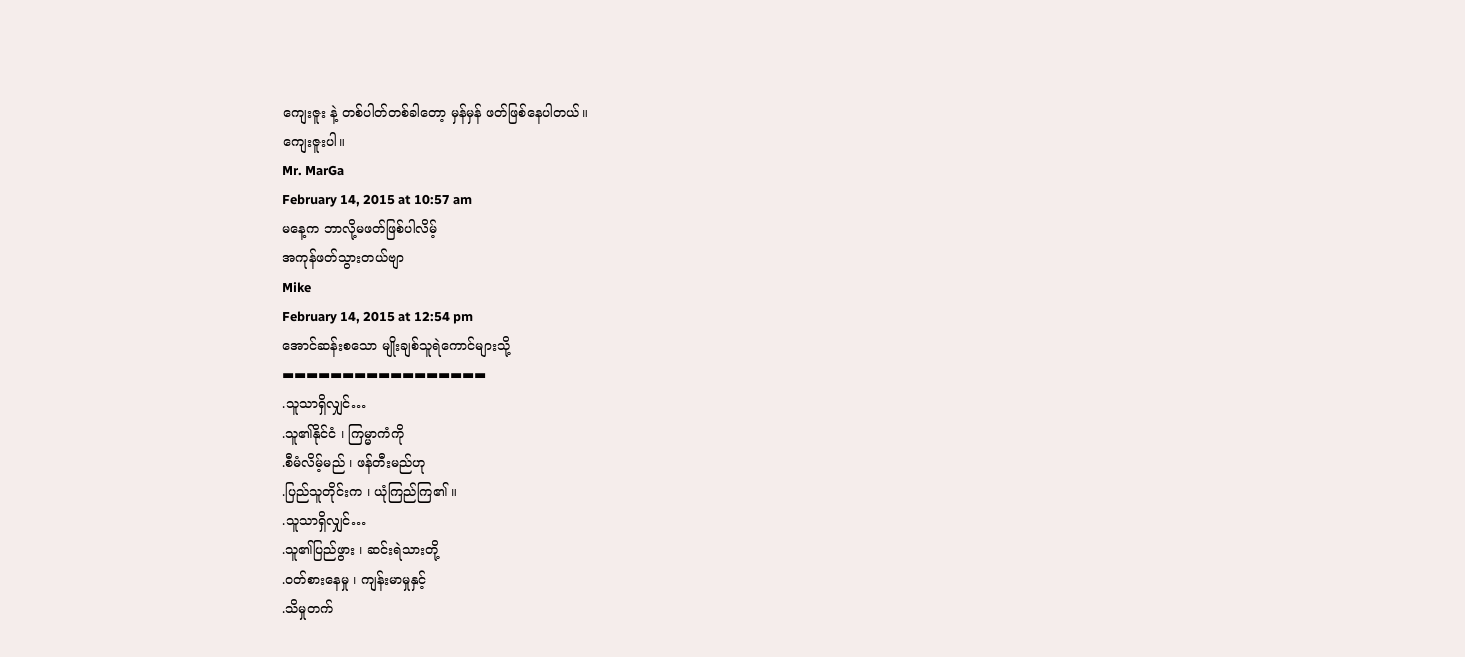ကျေးဇူး နဲ့ တစ်ပါတ်တစ်ခါတော့ မှန်မှန် ဖတ်ဖြစ်နေပါတယ်။
ကျေးဇူးပါ။
Mr. MarGa
February 14, 2015 at 10:57 am
မနေ့က ဘာလို့မဖတ်ဖြစ်ပါလိမ့်
အကုန်ဖတ်သွားတယ်ဗျာ
Mike
February 14, 2015 at 12:54 pm
အောင်ဆန်းစသော မျိုးချစ်သူရဲကောင်များသို့
▬▬▬▬▬▬▬▬▬▬▬▬▬▬▬▬▬
.သူသာရှိလျှင်…
.သူ၏နိုင်ငံ ၊ ကြမ္မာကံကို
.စီမံလိမ့်မည် ၊ ဖန်တီးမည်ဟု
.ပြည်သူတိုင်းက ၊ ယုံကြည်ကြ၏ ။
.သူသာရှိလျှင်…
.သူ၏ပြည်ဖွား ၊ ဆင်းရဲသားတို့
.ဝတ်စားနေမှု ၊ ကျန်းမာမှုနှင့်
.သိမှုတက်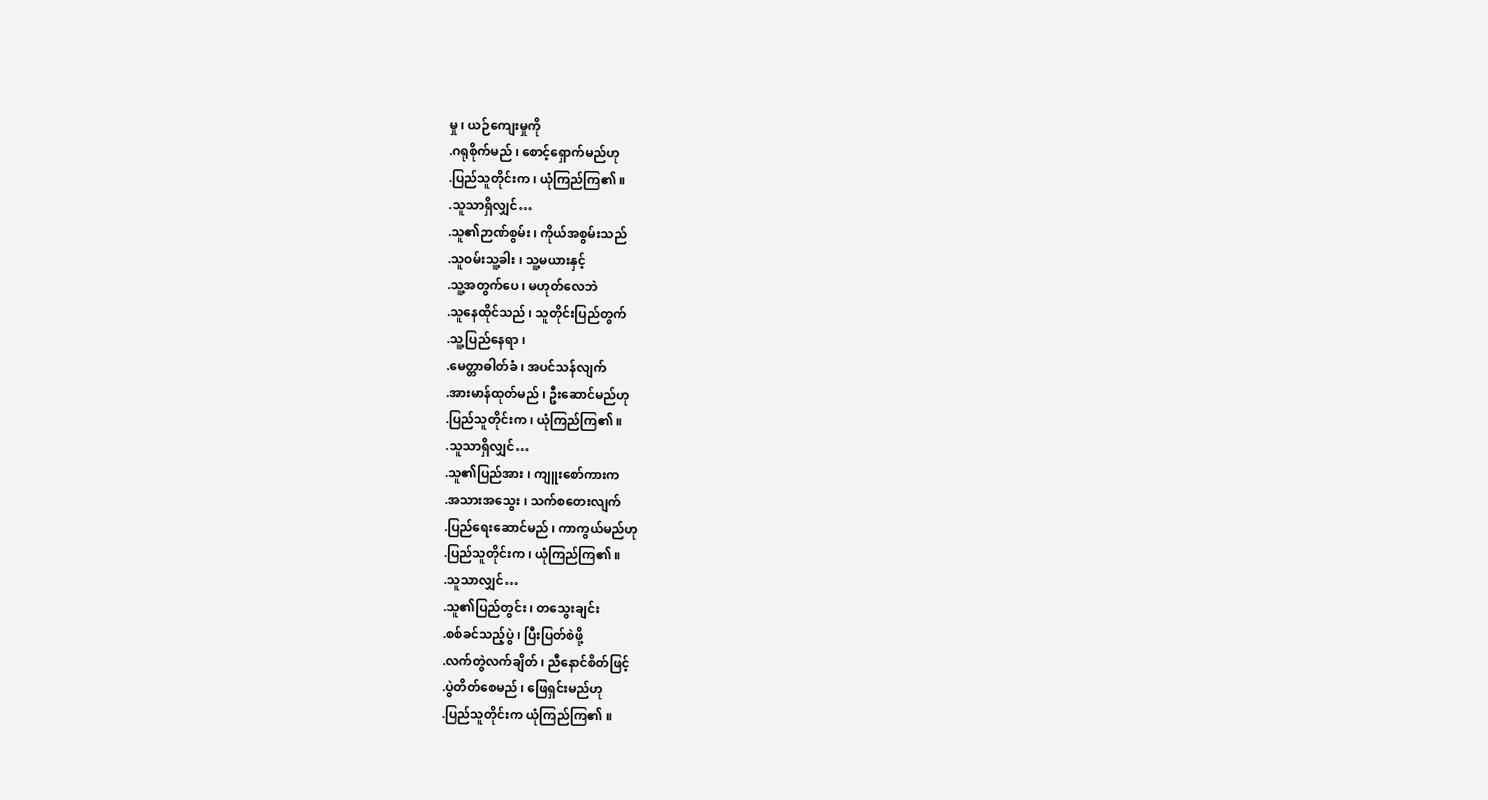မှု ၊ ယဉ်ကျေးမှုကို
.ဂရုစိုက်မည် ၊ စောင့်ရှောက်မည်ဟု
.ပြည်သူတိုင်းက ၊ ယုံကြည်ကြ၏ ။
.သူသာရှိလျှင်…
.သူ၏ဉာဏ်စွမ်း ၊ ကိုယ်အစွမ်းသည်
.သူဝမ်းသူ့ခါး ၊ သူ့မယားနှင့်
.သူ့အတွက်ပေ ၊ မဟုတ်လေဘဲ
.သူနေထိုင်သည် ၊ သူတိုင်းပြည်တွက်
.သူ့ပြည်နေရာ ၊
.မေတ္တာဓါတ်ခံ ၊ အပင်သန်လျက်
.အားမာန်ထုတ်မည် ၊ ဦးဆောင်မည်ဟု
.ပြည်သူတိုင်းက ၊ ယုံကြည်ကြ၏ ။
.သူသာရှိလျှင်…
.သူ၏ပြည်အား ၊ ကျူးစော်ကားက
.အသားအသွေး ၊ သက်စတေးလျက်
.ပြည်ရေးဆောင်မည် ၊ ကာကွယ်မည်ဟု
.ပြည်သူတိုင်းက ၊ ယုံကြည်ကြ၏ ။
.သူသာလျှင်…
.သူ၏ပြည်တွင်း ၊ တသွေးချင်း
.စစ်ခင်သည့်ပွဲ ၊ ပြီးပြတ်စဲဖို့
.လက်တွဲလက်ချိတ် ၊ ညီနောင်စိတ်ဖြင့်
.ပွဲတိတ်စေမည် ၊ ဖြေရှင်းမည်ဟု
.ပြည်သူတိုင်းက ယုံကြည်ကြ၏ ။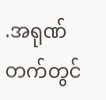.အရုဏ်တက်တွင်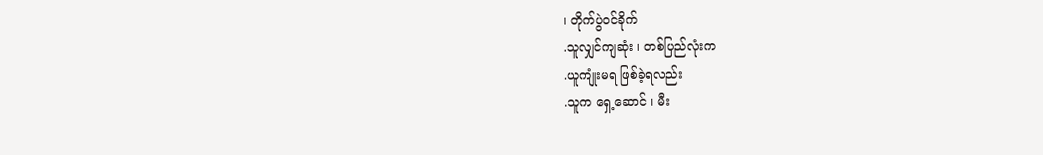၊ တိုက်ပွဲဝင်ခိုက်
.သူလျှင်ကျဆုံး ၊ တစ်ပြည်လုံးက
.ယူကျုံးမရ ဖြစ်ခဲ့ရလည်း
.သူက ရှေ့ဆောင် ၊ မီး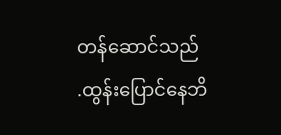တန်ဆောင်သည်
.ထွန်းပြောင်နေဘိ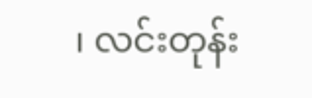၊ လင်းတုန်း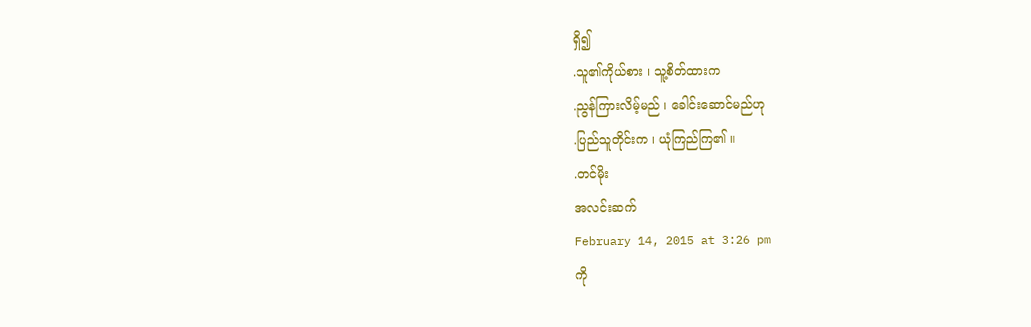ရှိ၍
.သူ၏ကိုယ်စား ၊ သူ့စိတ်ထားက
.ညွန်ကြားလိမ့်မည် ၊ ခေါင်းဆောင်မည်ဟု
.ပြည်သူတိုင်းက ၊ ယုံကြည်ကြ၏ ။
.တင်မိုး
အလင်းဆက်
February 14, 2015 at 3:26 pm
ကို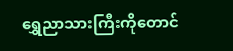ရွှေညာသားကြီးကိုတောင်